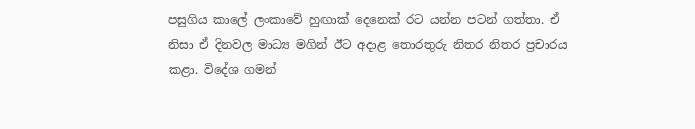පසුගිය කාලේ ලංකාවේ හුඟාක් දෙනෙක් රට යන්න පටන් ගත්තා. ඒ නිසා ඒ දිනවල මාධ්‍ය මගින් ඊට අදාළ තොරතුරු නිතර නිතර ප්‍රචාරය කළා. විදේශ ගමන්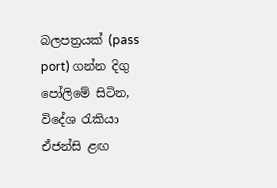බලපත්‍රයක් (pass port) ගන්න දිගු පෝලිමේ සිටින, විදේශ රැකියා ඒජන්සි ළඟ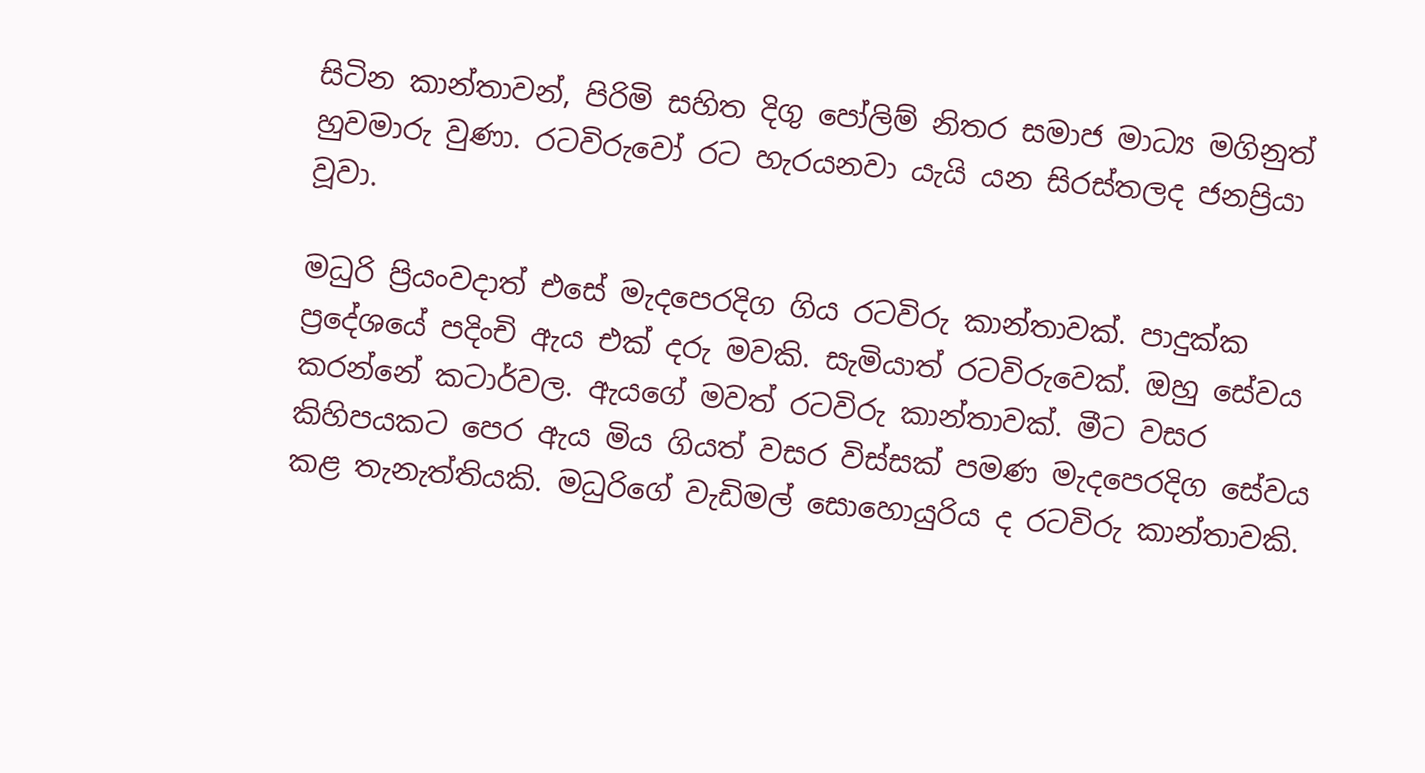සිටින කාන්තාවන්, පිරිමි සහිත දිගු පෝලිම් නිතර සමාජ මාධ්‍ය මගිනුත් හුවමාරු වුණා. රටවිරුවෝ රට හැරයනවා යැයි යන සිරස්තලද ජනප්‍රියා වූවා.

මධුරි ප්‍රියංවදාත් එසේ මැදපෙරදිග ගිය රටවිරු කාන්තාවක්. පාදුක්ක ප්‍රදේශයේ පදිංචි ඇය එක් දරු මවකි. සැමියාත් රටවිරුවෙක්. ඔහු සේවය කරන්නේ කටාර්වල. ඇයගේ මවත් රටවිරු කාන්තාවක්. මීට වසර කිහිපයකට පෙර ඇය මිය ගියත් වසර විස්සක් පමණ මැදපෙරදිග සේවය කළ තැනැත්තියකි. මධුරිගේ වැඩිමල් සොහොයුරිය ද රටවිරු කාන්තාවකි.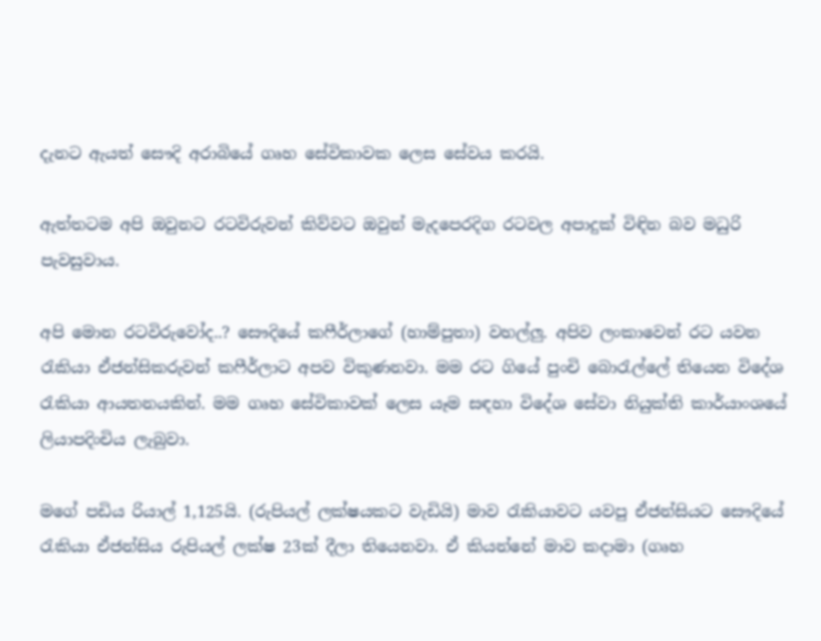දැනට ඇයත් සෞදි අරාබියේ ගෘහ සේවිකාවක ලෙස සේවය කරයි.

ඇත්තටම අපි ඔවුනට රටවිරුවන් කිව්වට ඔවුන් මැදපෙරදිග රටවල අපාදුක් විඳින බව මධුරි පැවසුවාය.

අපි මොන රටවිරුවෝද..? සෞදියේ කෆීර්ලාගේ (හාම්පුතා) වහල්ලු. අපිව ලංකාවෙන් රට යවන රැකියා ඒජන්සිකරුවන් කෆීර්ලාට අපව විකුණනවා. මම රට ගියේ පුංචි බොරැල්ලේ තියෙන විදේශ රැකියා ආයතනයකින්. මම ගෘහ සේවිකාවක් ලෙස යෑම සඳහා විදේශ සේවා නියුක්ති කාර්යාංශයේ ලියාපදිංචිය ලැබුවා.

මගේ පඩිය රියාල් 1,125යි. (රුපියල් ලක්ෂයකට වැඩියි) මාව රැකියාවට යවපු ඒජන්සියට සෞදියේ රැකියා ඒජන්සිය රුපියල් ලක්ෂ 23ක් දීලා තියෙනවා. ඒ කියන්නේ මාව කදාමා (ගෘහ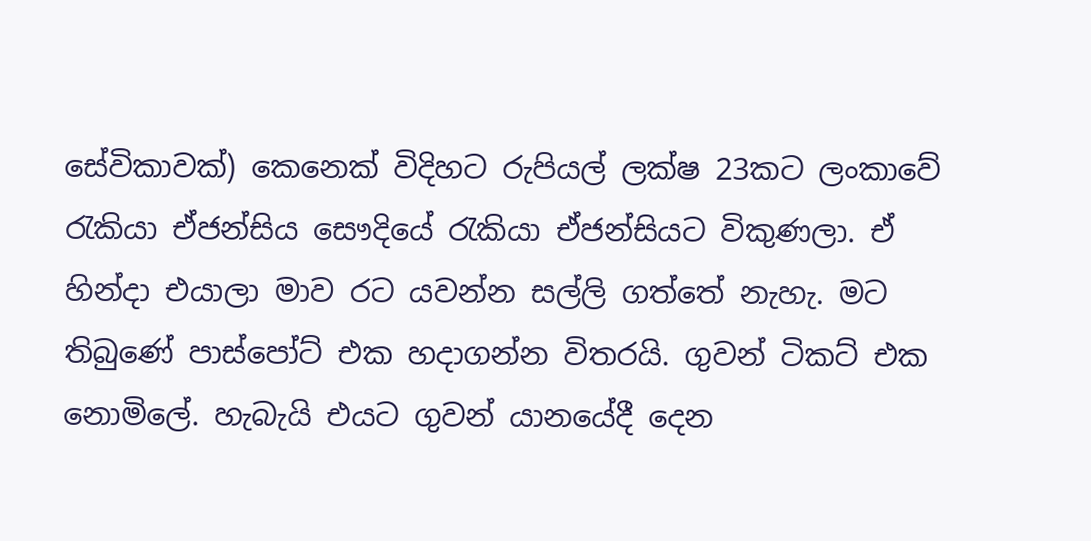සේවිකාවක්) කෙනෙක් විදිහට රුපියල් ලක්ෂ 23කට ලංකාවේ රැකියා ඒජන්සිය සෞදියේ රැකියා ඒජන්සියට විකුණලා. ඒ හින්දා එයාලා මාව රට යවන්න සල්ලි ගත්තේ නැහැ. මට තිබුණේ පාස්පෝට් එක හදාගන්න විතරයි. ගුවන් ටිකට් එක නොමිලේ. හැබැයි එයට ගුවන් යානයේදී දෙන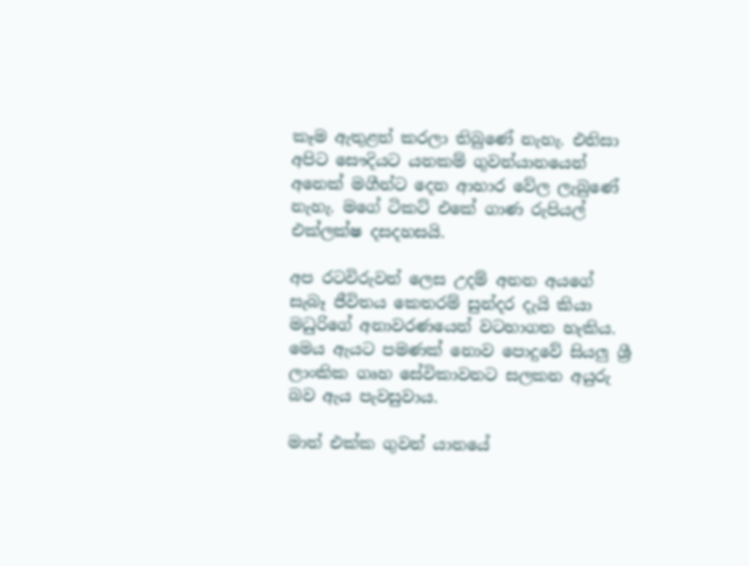කෑම ඇතුළත් කරලා තිබුණේ නැහැ. එනිසා අපිට සෞදියට යනකම් ගුවන්යානයෙන් අනෙක් මගීන්ට දෙන ආහාර වේල ලැබුණේ නැහැ. මගේ ටිකට් එකේ ගාණ රුපියල් එක්ලක්ෂ දසදහසයි.

අප රටවිරුවන් ලෙස උදම් අනන අයගේ සැබෑ ජීවිතය කෙතරම් සුන්දර දැයි කියා මධුරිගේ අනාවරණයෙන් වටහාගත හැකිය. මෙය ඇයට පමණක් නොව පොදුවේ සියලු ශ්‍රී ලාංකික ගෘහ සේවිකාවනට සලකන අයුරු බව ඇය පැවසුවාය.

මාත් එක්ක ගුවන් යානයේ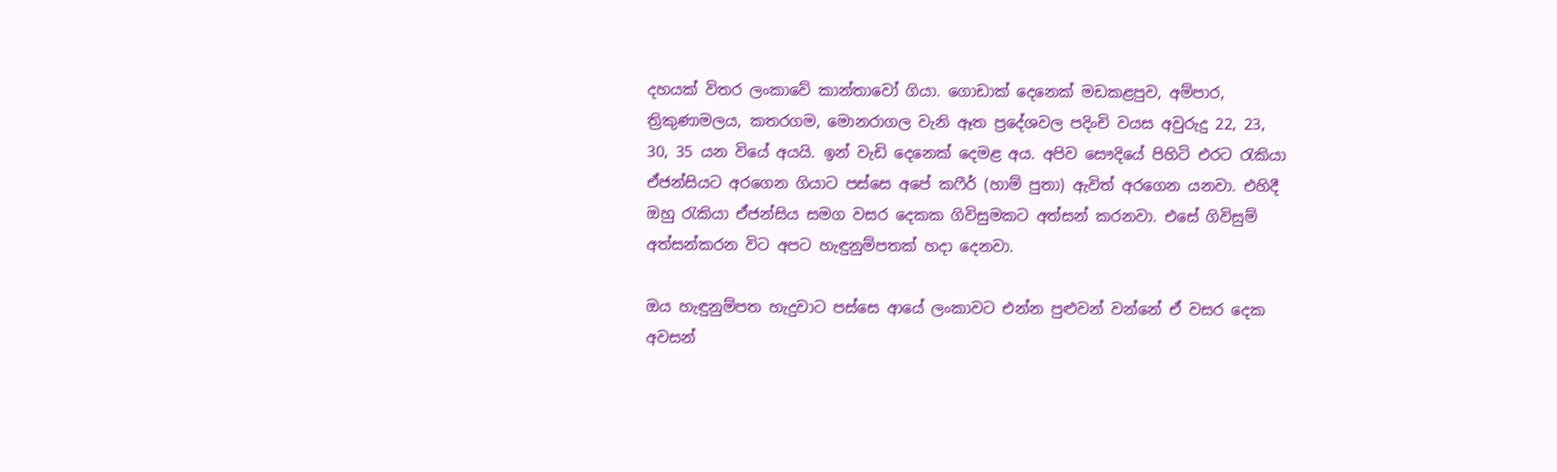දහයක් විතර ලංකාවේ කාන්තාවෝ ගියා. ගොඩාක් දෙනෙක් මඩකළපුව, අම්පාර, ත්‍රිකුණාමලය, කතරගම, මොනරාගල වැනි ඈත ප්‍රදේශවල පදිංචි වයස අවුරුදු 22, 23, 30, 35 යන වියේ අයයි. ඉන් වැඩි දෙනෙක් දෙමළ අය. අපිව සෞදියේ පිහිටි එරට රැකියා ඒජන්සියට අරගෙන ගියාට පස්සෙ අපේ කෆීර් (හාම් පුතා) ඇවිත් අරගෙන යනවා. එහිදී ඔහු රැකියා ඒජන්සිය සමග වසර දෙකක ගිවිසුමකට අත්සන් කරනවා. එසේ ගිවිසුම් අත්සන්කරන විට අපට හැඳුනුම්පතක් හදා දෙනවා.

ඔය හැඳුනුම්පත හැදුවාට පස්සෙ ආයේ ලංකාවට එන්න පුළුවන් වන්නේ ඒ වසර දෙක අවසන්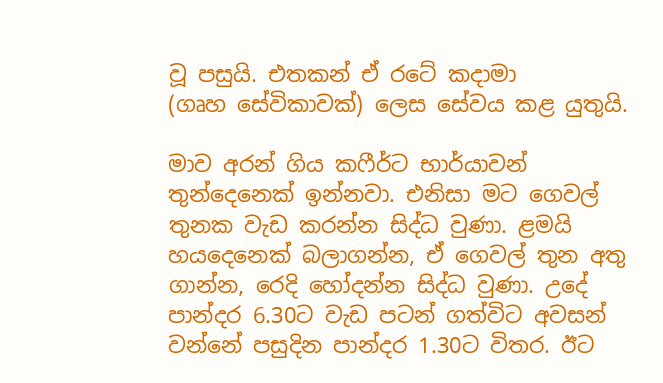වූ පසුයි. එතකන් ඒ රටේ කදාමා
(ගෘහ සේවිකාවක්) ලෙස සේවය කළ යුතුයි.

මාව අරන් ගිය කෆීර්ට භාර්යාවන් තුන්දෙනෙක් ඉන්නවා. එනිසා මට ගෙවල් තුනක වැඩ කරන්න සිද්ධ වුණා. ළමයි හයදෙනෙක් බලාගන්න, ඒ ගෙවල් තුන අතු ගාන්න, රෙදි හෝදන්න සිද්ධ වුණා. උදේ පාන්දර 6.30ට වැඩ පටන් ගත්විට අවසන් වන්නේ පසුදින පාන්දර 1.30ට විතර. ඊට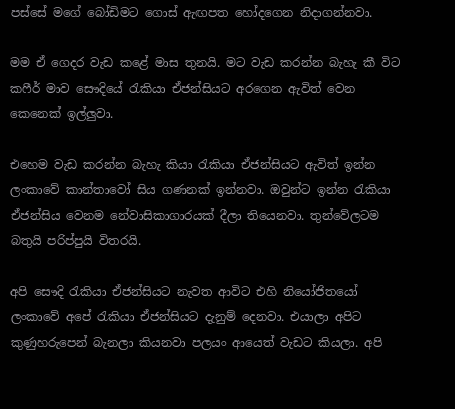පස්සේ මගේ බෝඩිමට ගොස් ඇඟපත හෝදගෙන නිදාගන්නවා.

මම ඒ ගෙදර වැඩ කළේ මාස තුනයි. මට වැඩ කරන්න බැහැ කී විට කෆීර් මාව සෞදියේ රැකියා ඒජන්සියට අරගෙන ඇවිත් වෙන කෙනෙක් ඉල්ලුවා.

එහෙම වැඩ කරන්න බැහැ කියා රැකියා ඒජන්සියට ඇවිත් ඉන්න ලංකාවේ කාන්තාවෝ සිය ගණනක් ඉන්නවා. ඔවුන්ට ඉන්න රැකියා ඒජන්සිය වෙනම නේවාසිකාගාරයක් දීලා තියෙනවා. තුන්වේලටම බතුයි පරිප්පුයි විතරයි.

අපි සෞදි රැකියා ඒජන්සියට නැවත ආවිට එහි නියෝජිතයෝ ලංකාවේ අපේ රැකියා ඒජන්සියට දැනුම් දෙනවා. එයාලා අපිට කුණුහරුපෙන් බැනලා කියනවා පලයං ආයෙත් වැඩට කියලා. අපි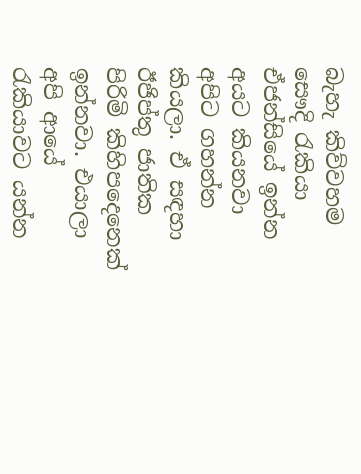බැහැ කිව්වහම සෞදි රැකියා ඒජන්සියේ ඉන්න අයට කියනවා අපිට ගහන්න කියලා. ඒ සඳහා ඊජිප්තු ජාතික පිරිමි කිහිපදෙනෙක් ඉන්නවා. එයාලා අපි ආයේ රැකියාවට යන්න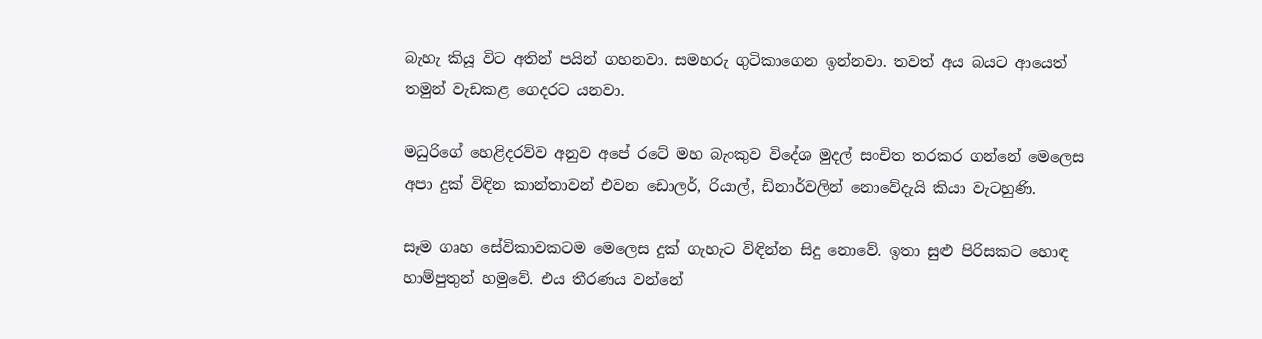බැහැ කියූ විට අතින් පයින් ගහනවා. සමහරු ගුටිකාගෙන ඉන්නවා. තවත් අය බයට ආයෙත් තමුන් වැඩකළ ගෙදරට යනවා.

මධුරිගේ හෙළිදරව්ව අනුව අපේ රටේ මහ බැංකුව විදේශ මුදල් සංචිත තරකර ගන්නේ මෙලෙස අපා දුක් විඳින කාන්තාවන් එවන ඩොලර්, රියාල්, ඩිනාර්වලින් නොවේදැයි කියා වැටහුණි.

සෑම ගෘහ සේවිකාවකටම මෙලෙස දුක් ගැහැට විඳින්න සිදු නොවේ. ඉතා සුළු පිරිසකට හොඳ හාම්පුතුන් හමුවේ. එය තීරණය වන්නේ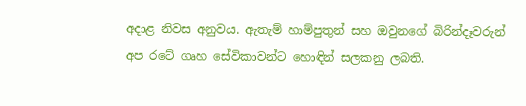අදාළ නිවස අනුවය. ඇතැම් හාම්පුතුන් සහ ඔවුනගේ බිරින්දෑවරුන් අප රටේ ගෘහ සේවිකාවන්ට හොඳින් සලකනු ලබති.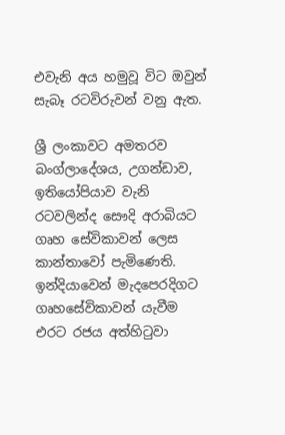එවැනි අය හමුවූ විට ඔවුන් සැබෑ රටවිරුවන් වනු ඇත.

ශ්‍රී ලංකාවට අමතරව බංග්ලාදේශය, උගන්ඩාව, ඉතියෝපියාව වැනි රටවලින්ද සෞදි අරාබියට ගෘහ සේවිකාවන් ලෙස කාන්තාවෝ පැමිණෙති. ඉන්දියාවෙන් මැදපෙරදිගට ගෘහසේවිකාවන් යැවීම එරට රජය අත්හිටුවා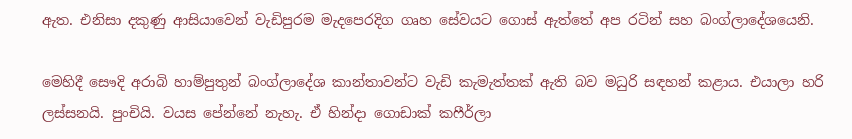ඇත. එනිසා දකුණු ආසියාවෙන් වැඩිපුරම මැදපෙරදිග ගෘහ සේවයට ගොස් ඇත්තේ අප රටින් සහ බංග්ලාදේශයෙනි.

මෙහිදී සෞදි අරාබි හාම්පුතුන් බංග්ලාදේශ කාන්තාවන්ට වැඩි කැමැත්තක් ඇති බව මධුරි සඳහන් කළාය. එයාලා හරි ලස්සනයි. පුංචියි. වයස පේන්නේ නැහැ. ඒ හින්දා ගොඩාක් කෆීර්ලා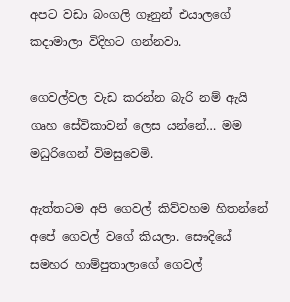අපට වඩා බංගලි ගෑනුන් එයාලගේ කදාමාලා විදිහට ගන්නවා.

ගෙවල්වල වැඩ කරන්න බැරි නම් ඇයි ගෘහ සේවිකාවන් ලෙස යන්නේ… මම මධුරිගෙන් විමසුවෙමි.

ඇත්තටම අපි ගෙවල් කිව්වහම හිතන්නේ අපේ ගෙවල් වගේ කියලා. සෞදියේ සමහර හාම්පුතාලාගේ ගෙවල්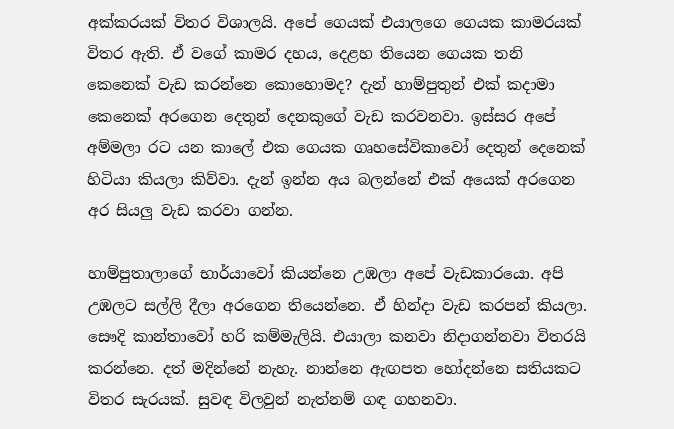අක්කරයක් විතර විශාලයි. අපේ ගෙයක් එයාලගෙ ගෙයක කාමරයක් විතර ඇති. ඒ වගේ කාමර දහය, දෙළහ තියෙන ගෙයක තනි කෙනෙක් වැඩ කරන්නෙ කොහොමද? දැන් හාම්පුතුන් එක් කදාමා කෙනෙක් අරගෙන දෙතුන් දෙනකුගේ වැඩ කරවනවා. ඉස්සර අපේ අම්මලා රට යන කාලේ එක ගෙයක ගෘහසේවිකාවෝ දෙතුන් දෙනෙක් හිටියා කියලා කිව්වා. දැන් ඉන්න අය බලන්නේ එක් අයෙක් අරගෙන අර සියලු වැඩ කරවා ගන්න.

හාම්පුතාලාගේ භාර්යාවෝ කියන්නෙ උඹලා අපේ වැඩකාරයො. අපි උඹලට සල්ලි දීලා අරගෙන තියෙන්නෙ. ඒ හින්දා වැඩ කරපන් කියලා. සෞදි කාන්තාවෝ හරි කම්මැලියි. එයාලා කනවා නිදාගන්නවා විතරයි කරන්නෙ. දත් මදින්නේ නැහැ. නාන්නෙ ඇඟපත හෝදන්නෙ සතියකට විතර සැරයක්. සුවඳ විලවුන් නැත්නම් ගඳ ගහනවා.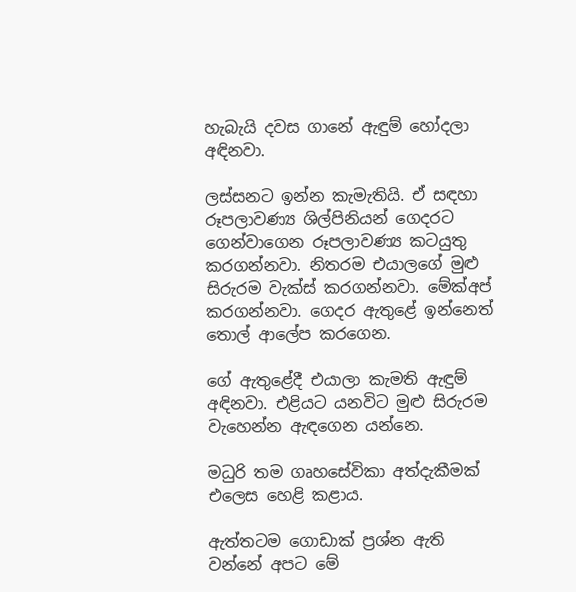හැබැයි දවස ගානේ ඇඳුම් හෝදලා අඳිනවා.

ලස්සනට ඉන්න කැමැතියි. ඒ සඳහා රූපලාවණ්‍ය ශිල්පිනියන් ගෙදරට ගෙන්වාගෙන රූපලාවණ්‍ය කටයුතු කරගන්නවා. නිතරම එයාලගේ මුළු සිරුරම වැක්ස් කරගන්නවා. මේක්අප් කරගන්නවා. ගෙදර ඇතුළේ ඉන්නෙත් තොල් ආලේප කරගෙන.

ගේ ඇතුළේදී එයාලා කැමති ඇඳුම් අඳිනවා. එළියට යනවිට මුළු සිරුරම වැහෙන්න ඇඳගෙන යන්නෙ.

මධුරි තම ගෘහසේවිකා අත්දැකීමක් එලෙස හෙළි කළාය.

ඇත්තටම ගොඩාක් ප්‍රශ්න ඇති වන්නේ අපට මේ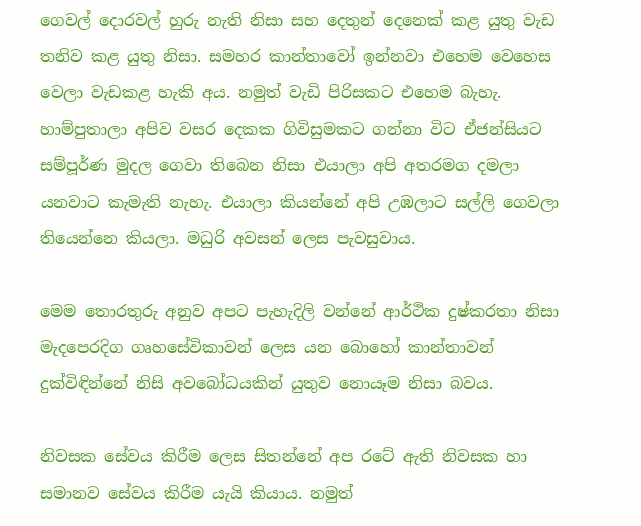ගෙවල් දොරවල් හුරු නැති නිසා සහ දෙතුන් දෙනෙක් කළ යුතු වැඩ තනිව කළ යුතු නිසා. සමහර කාන්තාවෝ ඉන්නවා එහෙම වෙහෙස වෙලා වැඩකළ හැකි අය. නමුත් වැඩි පිරිසකට එහෙම බැහැ. හාම්පුතාලා අපිව වසර දෙකක ගිවිසුමකට ගන්නා විට ඒජන්සියට සම්පූර්ණ මුදල ගෙවා තිබෙන නිසා එයාලා අපි අතරමග දමලා යනවාට කැමැති නැහැ. එයාලා කියන්නේ අපි උඹලාට සල්ලි ගෙවලා තියෙන්නෙ කියලා. මධුරි අවසන් ලෙස පැවසුවාය.

මෙම තොරතුරු අනුව අපට පැහැදිලි වන්නේ ආර්ථික දුෂ්කරතා නිසා මැදපෙරදිග ගෘහසේවිකාවන් ලෙස යන බොහෝ කාන්තාවන් දුක්විඳින්නේ නිසි අවබෝධයකින් යුතුව නොයෑම නිසා බවය.

නිවසක සේවය කිරීම ලෙස සිතන්නේ අප රටේ ඇති නිවසක හා සමානව සේවය කිරීම යැයි කියාය. නමුත්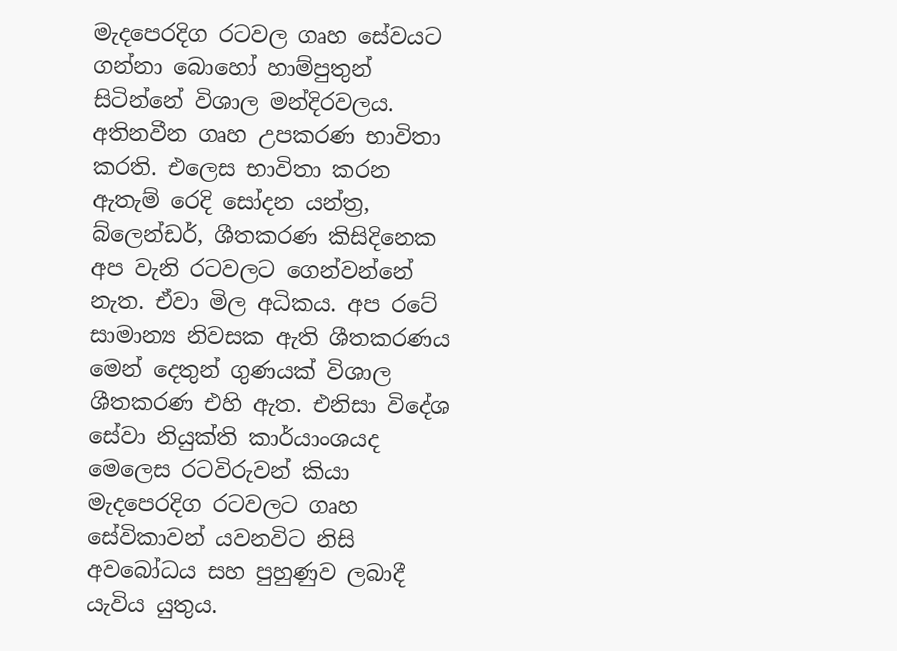මැදපෙරදිග රටවල ගෘහ සේවයට ගන්නා බොහෝ හාම්පුතුන් සිටින්නේ විශාල මන්දිරවලය. අතිනවීන ගෘහ උපකරණ භාවිතා කරති. එලෙස භාවිතා කරන ඇතැම් රෙදි සෝදන යන්ත්‍ර, බ්ලෙන්ඩර්, ශීතකරණ කිසිදිනෙක අප වැනි රටවලට ගෙන්වන්නේ නැත. ඒවා මිල අධිකය. අප රටේ සාමාන්‍ය නිවසක ඇති ශීතකරණය මෙන් දෙතුන් ගුණයක් විශාල ශීතකරණ එහි ඇත. එනිසා විදේශ සේවා නියුක්ති කාර්යාංශයද මෙලෙස රටවිරුවන් කියා මැදපෙරදිග රටවලට ගෘහ සේවිකාවන් යවනවිට නිසි අවබෝධය සහ පුහුණුව ලබාදී යැවිය යුතුය.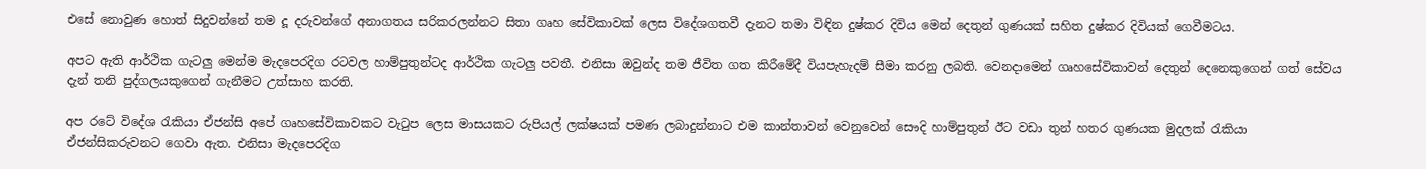එසේ නොවුණ හොත් සිදුවන්නේ තම දූ දරුවන්ගේ අනාගතය සරිකරලන්නට සිතා ගෘහ සේවිකාවක් ලෙස විදේශගතවී දැනට තමා විඳින දුෂ්කර දිවිය මෙන් දෙතුන් ගුණයක් සහිත දුෂ්කර දිවියක් ගෙවීමටය.

අපට ඇති ආර්ථික ගැටලු මෙන්ම මැදපෙරදිග රටවල හාම්පුතුන්ටද ආර්ථික ගැටලු පවතී. එනිසා ඔවුන්ද තම ජීවිත ගත කිරීමේදී වියපැහැදම් සීමා කරනු ලබති. වෙනදාමෙන් ගෘහසේවිකාවන් දෙතුන් දෙනෙකුගෙන් ගත් සේවය දැන් තනි පුද්ගලයකුගෙන් ගැනීමට උත්සාහ කරති.

අප රටේ විදේශ රැකියා ඒජන්සි අපේ ගෘහසේවිකාවකට වැටුප ලෙස මාසයකට රුපියල් ලක්ෂයක් පමණ ලබාදුන්නාට එම කාන්තාවන් වෙනුවෙන් සෞදි හාම්පුතුන් ඊට වඩා තුන් හතර ගුණයක මුදලක් රැකියා ඒජන්සිකරුවනට ගෙවා ඇත. එනිසා මැදපෙරදිග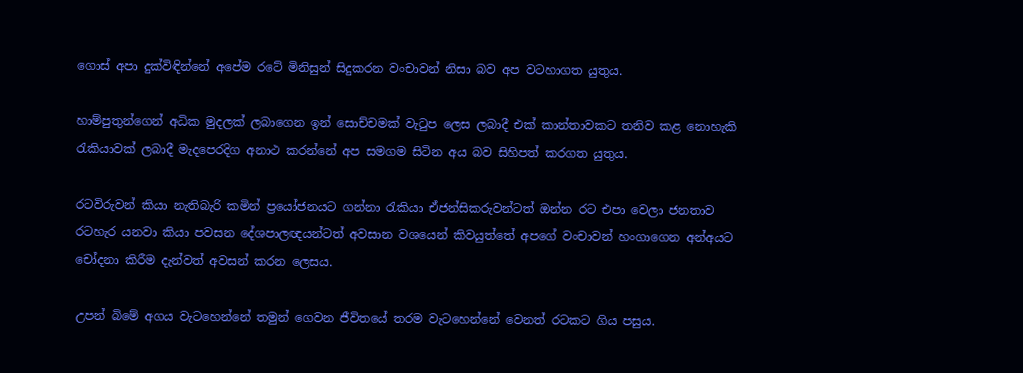ගොස් අපා දුක්විඳින්නේ අපේම රටේ මිනිසුන් සිදුකරන වංචාවන් නිසා බව අප වටහාගත යුතුය.

හාම්පුතුන්ගෙන් අධික මුදලක් ලබාගෙන ඉන් සොච්චමක් වැටුප ලෙස ලබාදී එක් කාන්තාවකට තනිව කළ නොහැකි රැකියාවක් ලබාදී මැදපෙරදිග අනාථ කරන්නේ අප සමගම සිටින අය බව සිහිපත් කරගත යුතුය.

රටවිරුවන් කියා නැතිබැරි කමින් ප්‍රයෝජනයට ගන්නා රැකියා ඒජන්සිකරුවන්ටත් ඔන්න රට එපා වෙලා ජනතාව රටහැර යනවා කියා පවසන දේශපාලඥයන්ටත් අවසාන වශයෙන් කිවයුත්තේ අපගේ වංචාවන් හංගාගෙන අන්අයට චෝදනා කිරීම දැන්වත් අවසන් කරන ලෙසය.

උපන් බිමේ අගය වැටහෙන්නේ තමුන් ගෙවන ජීවිතයේ තරම වැටහෙන්නේ වෙනත් රටකට ගිය පසුය.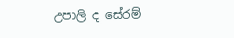උපාලි ද සේරම්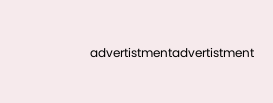advertistmentadvertistment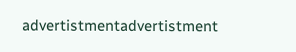advertistmentadvertistment